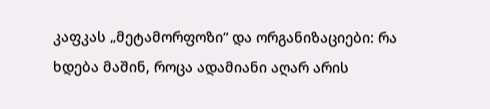კაფკას „მეტამორფოზი“ და ორგანიზაციები: რა ხდება მაშინ, როცა ადამიანი აღარ არის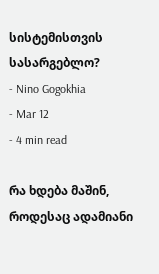სისტემისთვის სასარგებლო?
- Nino Gogokhia
- Mar 12
- 4 min read

რა ხდება მაშინ, როდესაც ადამიანი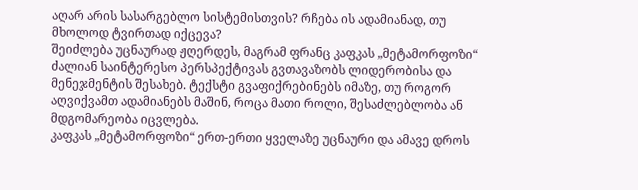აღარ არის სასარგებლო სისტემისთვის? რჩება ის ადამიანად, თუ მხოლოდ ტვირთად იქცევა?
შეიძლება უცნაურად ჟღერდეს, მაგრამ ფრანც კაფკას „მეტამორფოზი“ ძალიან საინტერესო პერსპექტივას გვთავაზობს ლიდერობისა და მენეჯმენტის შესახებ. ტექსტი გვაფიქრებინებს იმაზე, თუ როგორ აღვიქვამთ ადამიანებს მაშინ, როცა მათი როლი, შესაძლებლობა ან მდგომარეობა იცვლება.
კაფკას „მეტამორფოზი“ ერთ-ერთი ყველაზე უცნაური და ამავე დროს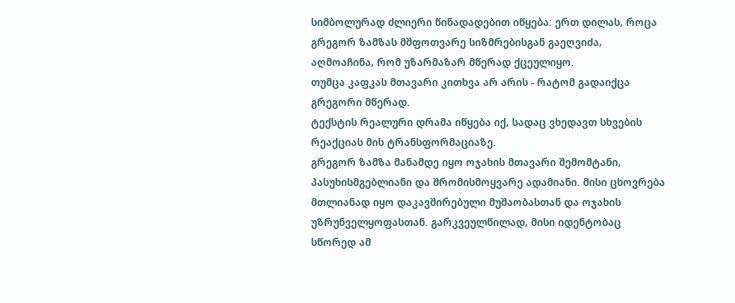სიმბოლურად ძლიერი წინადადებით იწყება: ერთ დილას, როცა გრეგორ ზამზას მშფოთვარე სიზმრებისგან გაეღვიძა, აღმოაჩინა, რომ უზარმაზარ მწერად ქცეულიყო.
თუმცა კაფკას მთავარი კითხვა არ არის - რატომ გადაიქცა გრეგორი მწერად.
ტექსტის რეალური დრამა იწყება იქ, სადაც ვხედავთ სხვების რეაქციას მის ტრანსფორმაციაზე.
გრეგორ ზამზა მანამდე იყო ოჯახის მთავარი შემომტანი, პასუხისმგებლიანი და შრომისმოყვარე ადამიანი. მისი ცხოვრება მთლიანად იყო დაკავშირებული მუშაობასთან და ოჯახის უზრუნველყოფასთან. გარკვეულწილად, მისი იდენტობაც სწორედ ამ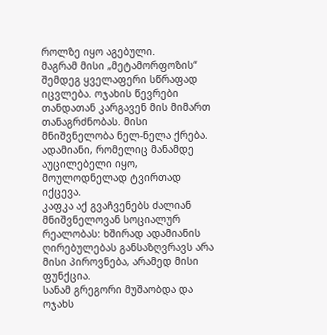როლზე იყო აგებული.
მაგრამ მისი „მეტამორფოზის“ შემდეგ ყველაფერი სწრაფად იცვლება. ოჯახის წევრები თანდათან კარგავენ მის მიმართ თანაგრძნობას. მისი მნიშვნელობა ნელ-ნელა ქრება. ადამიანი, რომელიც მანამდე აუცილებელი იყო, მოულოდნელად ტვირთად იქცევა.
კაფკა აქ გვაჩვენებს ძალიან მნიშვნელოვან სოციალურ რეალობას: ხშირად ადამიანის ღირებულებას განსაზღვრავს არა მისი პიროვნება, არამედ მისი ფუნქცია.
სანამ გრეგორი მუშაობდა და ოჯახს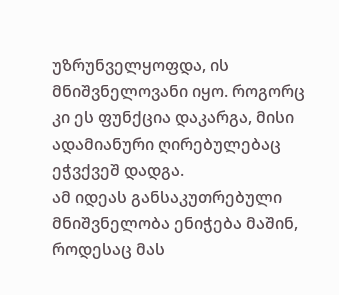უზრუნველყოფდა, ის მნიშვნელოვანი იყო. როგორც კი ეს ფუნქცია დაკარგა, მისი ადამიანური ღირებულებაც ეჭვქვეშ დადგა.
ამ იდეას განსაკუთრებული მნიშვნელობა ენიჭება მაშინ, როდესაც მას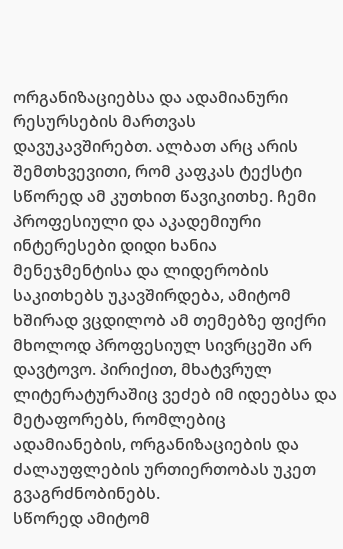ორგანიზაციებსა და ადამიანური რესურსების მართვას დავუკავშირებთ. ალბათ არც არის შემთხვევითი, რომ კაფკას ტექსტი სწორედ ამ კუთხით წავიკითხე. ჩემი პროფესიული და აკადემიური ინტერესები დიდი ხანია მენეჯმენტისა და ლიდერობის საკითხებს უკავშირდება, ამიტომ ხშირად ვცდილობ ამ თემებზე ფიქრი მხოლოდ პროფესიულ სივრცეში არ დავტოვო. პირიქით, მხატვრულ ლიტერატურაშიც ვეძებ იმ იდეებსა და მეტაფორებს, რომლებიც ადამიანების, ორგანიზაციების და ძალაუფლების ურთიერთობას უკეთ გვაგრძნობინებს.
სწორედ ამიტომ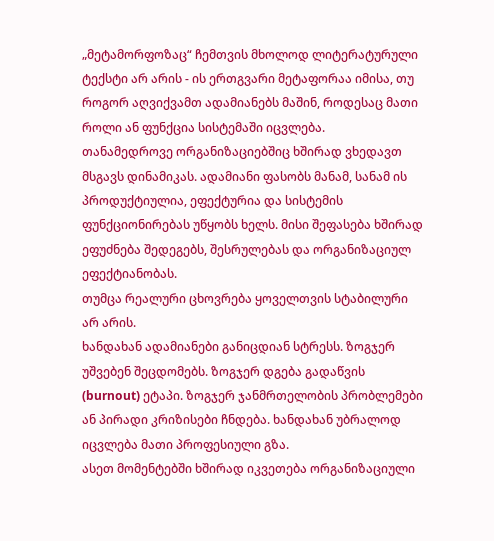„მეტამორფოზაც“ ჩემთვის მხოლოდ ლიტერატურული ტექსტი არ არის - ის ერთგვარი მეტაფორაა იმისა, თუ როგორ აღვიქვამთ ადამიანებს მაშინ, როდესაც მათი როლი ან ფუნქცია სისტემაში იცვლება.
თანამედროვე ორგანიზაციებშიც ხშირად ვხედავთ მსგავს დინამიკას. ადამიანი ფასობს მანამ, სანამ ის პროდუქტიულია, ეფექტურია და სისტემის ფუნქციონირებას უწყობს ხელს. მისი შეფასება ხშირად ეფუძნება შედეგებს, შესრულებას და ორგანიზაციულ ეფექტიანობას.
თუმცა რეალური ცხოვრება ყოველთვის სტაბილური არ არის.
ხანდახან ადამიანები განიცდიან სტრესს. ზოგჯერ უშვებენ შეცდომებს. ზოგჯერ დგება გადაწვის (burnout) ეტაპი. ზოგჯერ ჯანმრთელობის პრობლემები ან პირადი კრიზისები ჩნდება. ხანდახან უბრალოდ იცვლება მათი პროფესიული გზა.
ასეთ მომენტებში ხშირად იკვეთება ორგანიზაციული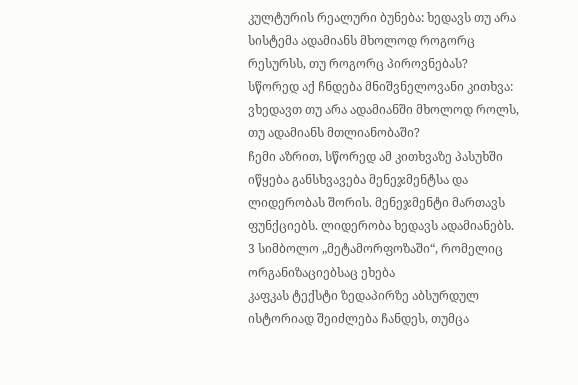კულტურის რეალური ბუნება: ხედავს თუ არა სისტემა ადამიანს მხოლოდ როგორც რესურსს, თუ როგორც პიროვნებას?
სწორედ აქ ჩნდება მნიშვნელოვანი კითხვა:
ვხედავთ თუ არა ადამიანში მხოლოდ როლს, თუ ადამიანს მთლიანობაში?
ჩემი აზრით, სწორედ ამ კითხვაზე პასუხში იწყება განსხვავება მენეჯმენტსა და ლიდერობას შორის. მენეჯმენტი მართავს ფუნქციებს. ლიდერობა ხედავს ადამიანებს.
3 სიმბოლო „მეტამორფოზაში“, რომელიც ორგანიზაციებსაც ეხება
კაფკას ტექსტი ზედაპირზე აბსურდულ ისტორიად შეიძლება ჩანდეს, თუმცა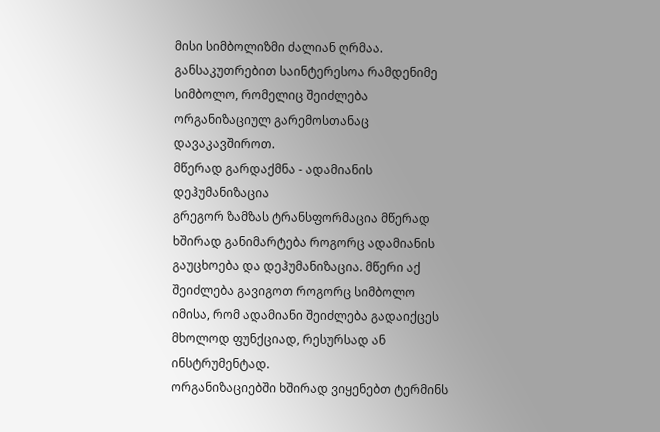მისი სიმბოლიზმი ძალიან ღრმაა. განსაკუთრებით საინტერესოა რამდენიმე სიმბოლო, რომელიც შეიძლება ორგანიზაციულ გარემოსთანაც დავაკავშიროთ.
მწერად გარდაქმნა - ადამიანის დეჰუმანიზაცია
გრეგორ ზამზას ტრანსფორმაცია მწერად ხშირად განიმარტება როგორც ადამიანის გაუცხოება და დეჰუმანიზაცია. მწერი აქ შეიძლება გავიგოთ როგორც სიმბოლო იმისა, რომ ადამიანი შეიძლება გადაიქცეს მხოლოდ ფუნქციად, რესურსად ან ინსტრუმენტად.
ორგანიზაციებში ხშირად ვიყენებთ ტერმინს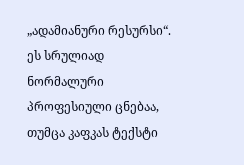„ადამიანური რესურსი“. ეს სრულიად ნორმალური პროფესიული ცნებაა, თუმცა კაფკას ტექსტი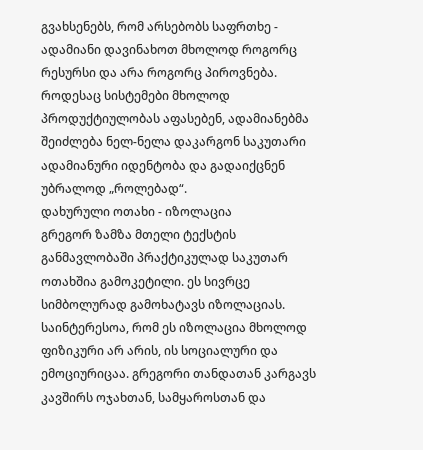გვახსენებს, რომ არსებობს საფრთხე - ადამიანი დავინახოთ მხოლოდ როგორც რესურსი და არა როგორც პიროვნება. როდესაც სისტემები მხოლოდ პროდუქტიულობას აფასებენ, ადამიანებმა შეიძლება ნელ-ნელა დაკარგონ საკუთარი ადამიანური იდენტობა და გადაიქცნენ უბრალოდ „როლებად“.
დახურული ოთახი - იზოლაცია
გრეგორ ზამზა მთელი ტექსტის განმავლობაში პრაქტიკულად საკუთარ ოთახშია გამოკეტილი. ეს სივრცე სიმბოლურად გამოხატავს იზოლაციას.
საინტერესოა, რომ ეს იზოლაცია მხოლოდ ფიზიკური არ არის, ის სოციალური და ემოციურიცაა. გრეგორი თანდათან კარგავს კავშირს ოჯახთან, სამყაროსთან და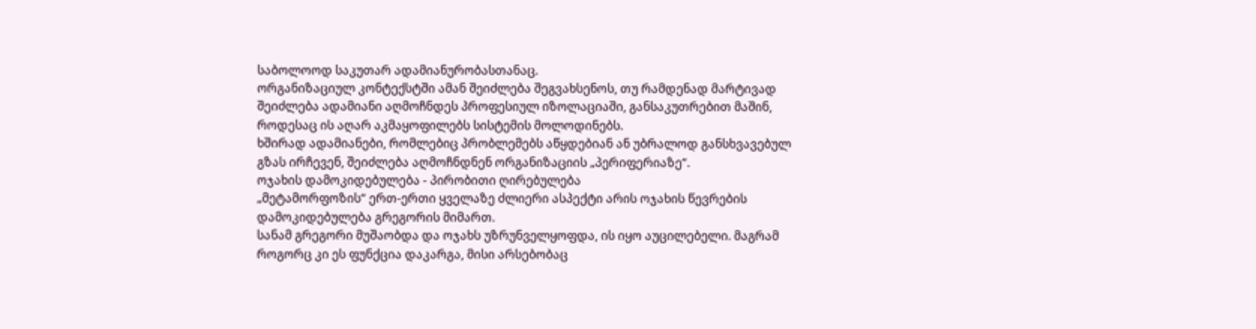საბოლოოდ საკუთარ ადამიანურობასთანაც.
ორგანიზაციულ კონტექსტში ამან შეიძლება შეგვახსენოს, თუ რამდენად მარტივად შეიძლება ადამიანი აღმოჩნდეს პროფესიულ იზოლაციაში, განსაკუთრებით მაშინ, როდესაც ის აღარ აკმაყოფილებს სისტემის მოლოდინებს.
ხშირად ადამიანები, რომლებიც პრობლემებს აწყდებიან ან უბრალოდ განსხვავებულ გზას ირჩევენ, შეიძლება აღმოჩნდნენ ორგანიზაციის „პერიფერიაზე“.
ოჯახის დამოკიდებულება - პირობითი ღირებულება
„მეტამორფოზის“ ერთ-ერთი ყველაზე ძლიერი ასპექტი არის ოჯახის წევრების დამოკიდებულება გრეგორის მიმართ.
სანამ გრეგორი მუშაობდა და ოჯახს უზრუნველყოფდა, ის იყო აუცილებელი. მაგრამ როგორც კი ეს ფუნქცია დაკარგა, მისი არსებობაც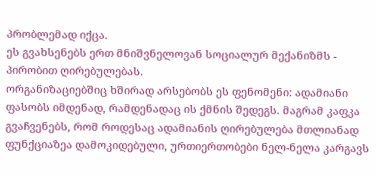პრობლემად იქცა.
ეს გვახსენებს ერთ მნიშვნელოვან სოციალურ მექანიზმს - პირობით ღირებულებას.
ორგანიზაციებშიც ხშირად არსებობს ეს ფენომენი: ადამიანი ფასობს იმდენად, რამდენადაც ის ქმნის შედეგს. მაგრამ კაფკა გვაჩვენებს, რომ როდესაც ადამიანის ღირებულება მთლიანად ფუნქციაზეა დამოკიდებული, ურთიერთობები ნელ-ნელა კარგავს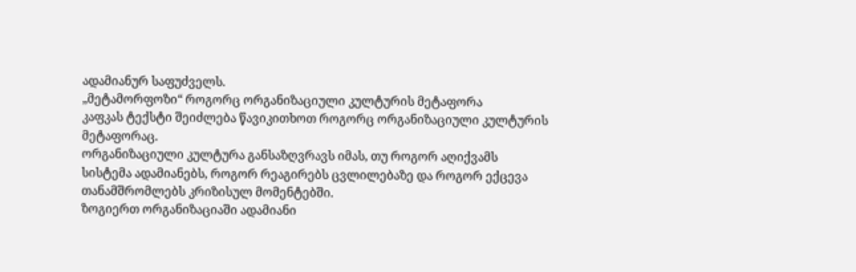ადამიანურ საფუძველს.
„მეტამორფოზი“ როგორც ორგანიზაციული კულტურის მეტაფორა
კაფკას ტექსტი შეიძლება წავიკითხოთ როგორც ორგანიზაციული კულტურის მეტაფორაც.
ორგანიზაციული კულტურა განსაზღვრავს იმას, თუ როგორ აღიქვამს სისტემა ადამიანებს, როგორ რეაგირებს ცვლილებაზე და როგორ ექცევა თანამშრომლებს კრიზისულ მომენტებში.
ზოგიერთ ორგანიზაციაში ადამიანი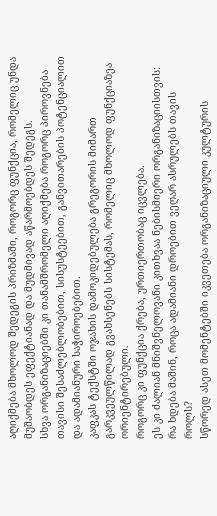აღიქმება მხოლოდ შედეგის პრიზმაში, როგორც ფუნქცია, რომელიც უნდა მუშაობდეს ეფექტიანად და მუდმივად აწარმოებდეს შედეგს.
სხვა ორგანიზაციებში კი თანამშრომელი აღიქმება როგორც პიროვნება თავისი შესაძლებლობებით, სისუსტეებით, განვითარების პოტენციალით და ადამიანური საჭიროებებით.
კაფკას ტექსტში ოჯახის დამოკიდებულება გრეგორის მიმართ გარკვეულწილად გვახსენებს სისტემას, რომელიც მხოლოდ ფუნქციაზეა ორიენტირებული.
როგორც კი ფუნქცია ქრება, ურთიერთობაც იცვლება.
ეს კი ძალიან მნიშვნელოვანი კითხვაა ნებისმიერი ორგანიზაციისთვის: რა ხდება მაშინ, როცა ადამიანი დროებით ვეღარ ასრულებს თავის როლს?
სწორედ ასეთ მომენტებში იკვეთება ორგანიზაციული კულტურის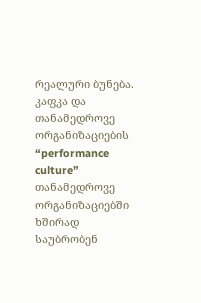რეალური ბუნება.
კაფკა და თანამედროვე ორგანიზაციების “performance culture”
თანამედროვე ორგანიზაციებში ხშირად საუბრობენ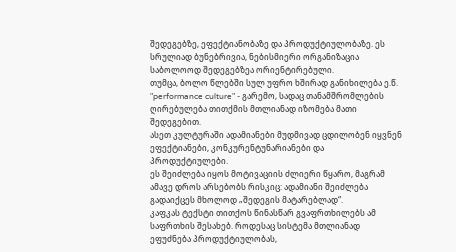შედეგებზე, ეფექტიანობაზე და პროდუქტიულობაზე. ეს სრულიად ბუნებრივია, ნებისმიერი ორგანიზაცია საბოლოოდ შედეგებზეა ორიენტირებული.
თუმცა, ბოლო წლებში სულ უფრო ხშირად განიხილება ე.წ. "performance culture" - გარემო, სადაც თანამშრომლების ღირებულება თითქმის მთლიანად იზომება მათი შედეგებით.
ასეთ კულტურაში ადამიანები მუდმივად ცდილობენ იყვნენ ეფექტიანები, კონკურენტუნარიანები და პროდუქტიულები.
ეს შეიძლება იყოს მოტივაციის ძლიერი წყარო, მაგრამ ამავე დროს არსებობს რისკიც: ადამიანი შეიძლება გადაიქცეს მხოლოდ „შედეგის მატარებლად“.
კაფკას ტექსტი თითქოს წინასწარ გვაფრთხილებს ამ საფრთხის შესახებ. როდესაც სისტემა მთლიანად ეფუძნება პროდუქტიულობას,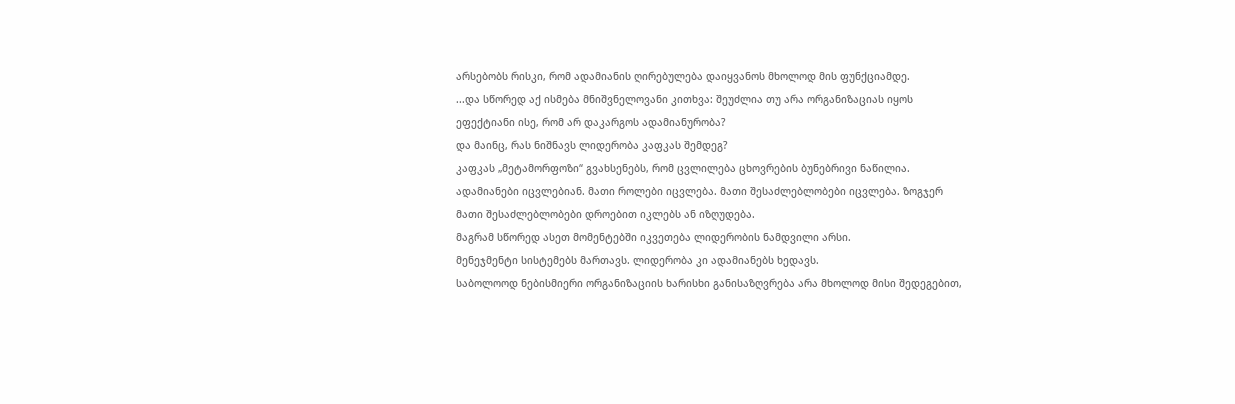არსებობს რისკი, რომ ადამიანის ღირებულება დაიყვანოს მხოლოდ მის ფუნქციამდე.
...და სწორედ აქ ისმება მნიშვნელოვანი კითხვა: შეუძლია თუ არა ორგანიზაციას იყოს ეფექტიანი ისე, რომ არ დაკარგოს ადამიანურობა?
და მაინც, რას ნიშნავს ლიდერობა კაფკას შემდეგ?
კაფკას „მეტამორფოზი“ გვახსენებს, რომ ცვლილება ცხოვრების ბუნებრივი ნაწილია. ადამიანები იცვლებიან. მათი როლები იცვლება. მათი შესაძლებლობები იცვლება. ზოგჯერ მათი შესაძლებლობები დროებით იკლებს ან იზღუდება.
მაგრამ სწორედ ასეთ მომენტებში იკვეთება ლიდერობის ნამდვილი არსი.
მენეჯმენტი სისტემებს მართავს. ლიდერობა კი ადამიანებს ხედავს.
საბოლოოდ ნებისმიერი ორგანიზაციის ხარისხი განისაზღვრება არა მხოლოდ მისი შედეგებით,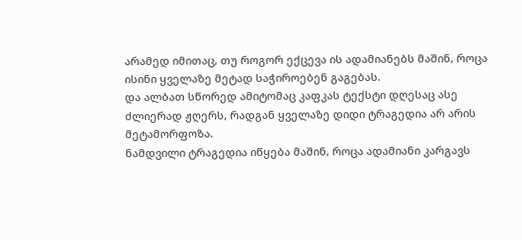არამედ იმითაც, თუ როგორ ექცევა ის ადამიანებს მაშინ, როცა ისინი ყველაზე მეტად საჭიროებენ გაგებას.
და ალბათ სწორედ ამიტომაც კაფკას ტექსტი დღესაც ასე ძლიერად ჟღერს, რადგან ყველაზე დიდი ტრაგედია არ არის მეტამორფოზა.
ნამდვილი ტრაგედია იწყება მაშინ, როცა ადამიანი კარგავს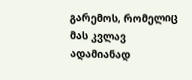გარემოს, რომელიც მას კვლავ ადამიანად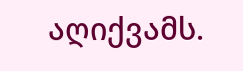აღიქვამს.